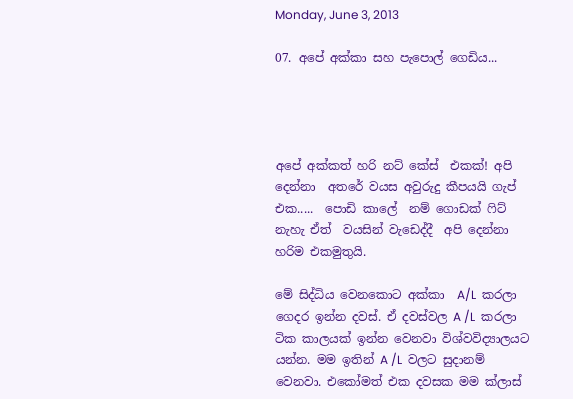Monday, June 3, 2013

07. අපේ අක්කා සහ පැපොල් ගෙඩිය...




අපේ අක්කත් හරි නට් කේස්  එකක්! අපි දෙන්නා  අතරේ වයස අවුරුදු කීපයයි ගැප් එක.....  පොඩි කාලේ  නම් ගොඩක් ෆිට් නැහැ ඒත්  වයසින් වැඩෙද්දී  අපි දෙන්නා  හරිම එකමුතුයි.

මේ සිද්ධිය වෙනකොට අක්කා  A/L  කරලා ගෙදර ඉන්න දවස්. ඒ දවස්වල A /L  කරලා ටික කාලයක් ඉන්න වෙනවා විශ්වවිද්‍යාලයට යන්න. මම ඉතින් A /L  වලට සුදානම් වෙනවා. එකෝමත් එක දවසක මම ක්ලාස්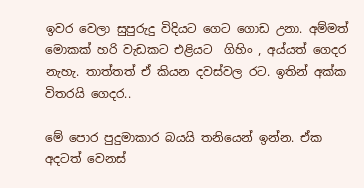ඉවර වෙලා සුපුරුදු විදියට ගෙට ගොඩ උනා. අම්මත් මොකක් හරි වැඩකට එළියට  ගිහිං , අය්යත් ගෙදර නැහැ. තාත්තත් ඒ කියන දවස්වල රට. ඉතින් අක්ක විතරයි ගෙදර..

මේ පොර පුදුමාකාර බයයි තනියෙන් ඉන්න. ඒක  අදටත් වෙනස්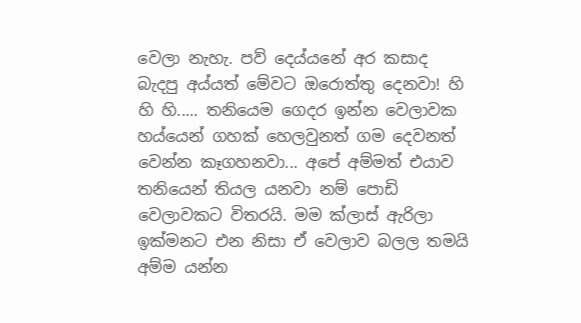වෙලා නැහැ. පව් දෙය්යනේ අර කසාද බැදපු අය්යත් මේවට ඔරොත්තු දෙනවා! හි හි හි..... තනියෙම ගෙදර ඉන්න වෙලාවක හය්යෙන් ගහක් හෙලවුනත් ගම දෙවනත් වෙන්න කෑගහනවා... අපේ අම්මත් එයාව තනියෙන් තියල යනවා නම් පොඩි වෙලාවකට විතරයි. මම ක්ලාස් ඇරිලා ඉක්මනට එන නිසා ඒ වෙලාව බලල තමයි අම්ම යන්න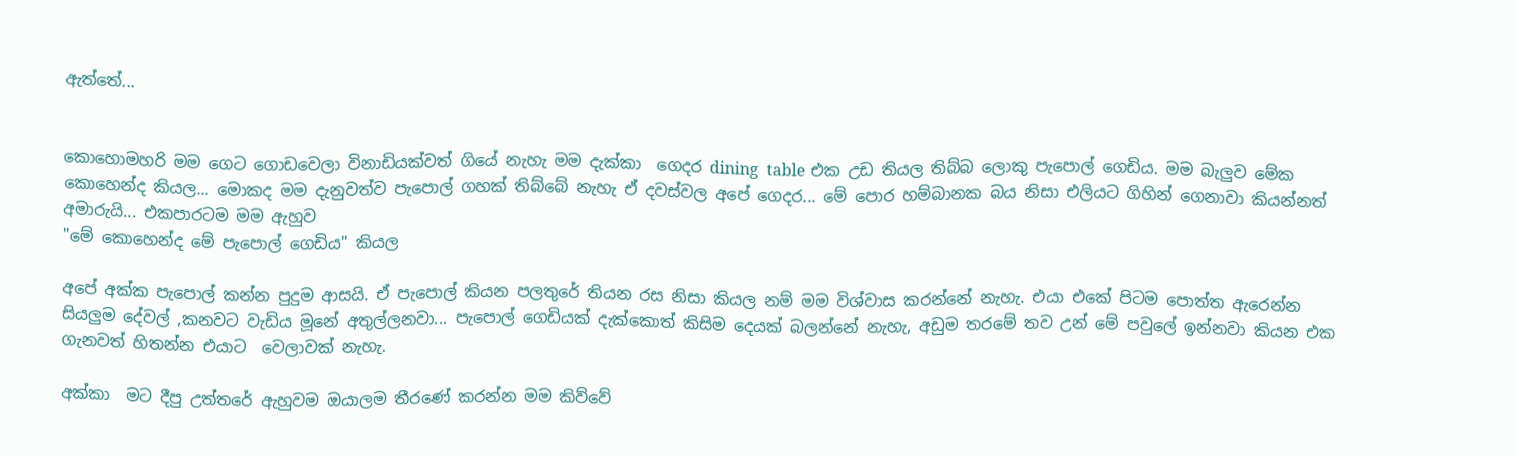ඇත්තේ...


කොහොමහරි මම ගෙට ගොඩවෙලා විනාඩියක්වත් ගියේ නැහැ මම දැක්කා  ගෙදර dining  table එක උඩ තියල තිබ්බ ලොකු පැපොල් ගෙඩිය. මම බැලුව මේක කොහෙන්ද කියල... මොකද මම දැනුවත්ව පැපොල් ගහක් තිබ්බේ නැහැ ඒ දවස්වල අපේ ගෙදර... මේ පොර හම්බානක බය නිසා එලියට ගිහින් ගෙනාවා කියන්නත් අමාරුයි... එකපාරටම මම ඇහුව
"මේ කොහෙන්ද මේ පැපොල් ගෙඩිය" කියල

අපේ අක්ක පැපොල් කන්න පුදුම ආසයි. ඒ පැපොල් කියන පලතුරේ තියන රස නිසා කියල නම් මම විශ්වාස කරන්නේ නැහැ. එයා එකේ පිටම පොත්ත ඇරෙන්න සියලුම දේවල් ,කනවට වැඩිය මූනේ අතුල්ලනවා... පැපොල් ගෙඩියක් දැක්කොත් කිසිම දෙයක් බලන්නේ නැහැ, අඩුම තරමේ තව උන් මේ පවුලේ ඉන්නවා කියන එක ගැනවත් හිතන්න එයාට  වෙලාවක් නැහැ.

අක්කා  මට දීපු උත්තරේ ඇහුවම ඔයාලම තීරණේ කරන්න මම කිව්වේ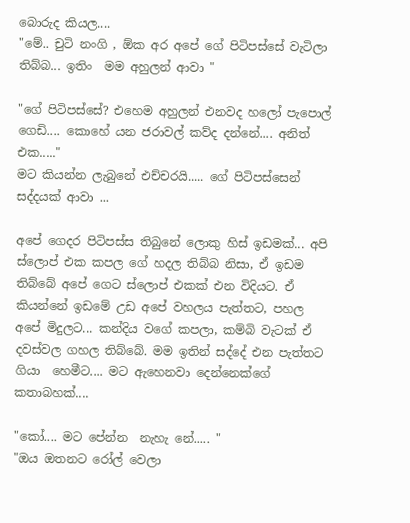බොරුද කියල....
"මේ.. චුටි නංගි , ඕක අර අපේ ගේ පිටිපස්සේ වැටිලා තිබ්බ... ඉතිං  මම අහුලන් ආවා "

"ගේ පිටිපස්සේ? එහෙම අහුලන් එනවද හලෝ පැපොල් ගෙඩි.... කොහේ යන ජරාවල් කව්ද දන්නේ.... අනිත් එක....."
මට කියන්න ලැබුනේ එච්චරයි..... ගේ පිටිපස්සෙන් සද්දයක් ආවා ...

අපේ ගෙදර පිටිපස්ස තිබුනේ ලොකු හිස් ඉඩමක්... අපි ස්ලොප් එක කපල ගේ හදල තිබ්බ නිසා, ඒ ඉඩම තිබ්බේ අපේ ගෙට ස්ලොප් එකක් එන විදියට. ඒ කියන්නේ ඉඩමේ උඩ අපේ වහලය පැත්තට, පහල අපේ මිදුලට... කන්දිය වගේ කපලා, කම්බි වැටක් ඒ දවස්වල ගහල තිබ්බේ. මම ඉතින් සද්දේ එන පැත්තට ගියා  හෙමීට.... මට ඇහෙනවා දෙන්නෙක්ගේ කතාබහක්....

"කෝ.... මට පේන්න  නැහැ නේ..... "
"ඔය ඔතනට රෝල් වෙලා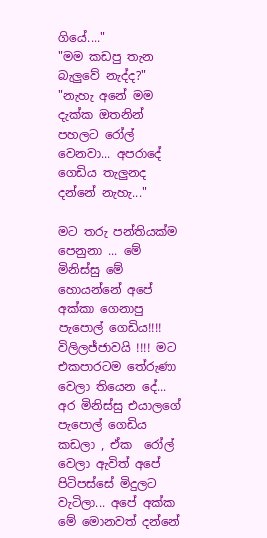ගියේ...."
"මම කඩපු තැන බැලුවේ නැද්ද?"
"නැහැ අනේ මම දැක්ක ඔතනින් පහලට රෝල් වෙනවා... අපරාදේ ගෙඩිය තැලුනද දන්නේ නැහැ..."

මට තරු පන්තියක්ම පෙනුනා ... මේ මිනිස්සු මේ හොයන්නේ අපේ අක්කා ගෙනාපු පැපොල් ගෙඩිය!!!! විලිලජ්ජාවයි !!!! මට එකපාරටම තේරුණා වෙලා තියෙන දේ...
අර මිනිස්සු එයාලගේ පැපොල් ගෙඩිය කඩලා , ඒක  රෝල් වෙලා ඇවිත් අපේ පිටිපස්සේ මිදුලට වැටිලා... අපේ අක්ක මේ මොනවත් දන්නේ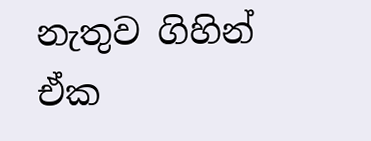නැතුව ගිහින් ඒක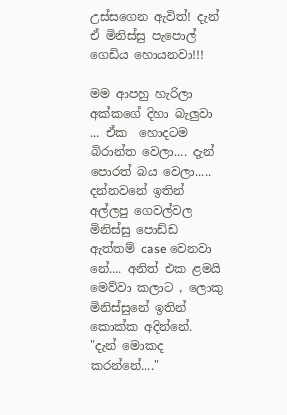උස්සගෙන ඇවිත්! දැන් ඒ මිනිස්සු පැපොල් ගෙඩිය හොයනවා!!!

මම ආපහු හැරිලා අක්කගේ දිහා බැලුවා ... ඒක  හොදටම බිරාන්ත වෙලා.... දැන් පොරත් බය වෙලා..... දන්නවනේ ඉතින් අල්ලපු ගෙවල්වල මිනිස්සු පොඩ්ඩ ඇත්තම් case වෙනවා නේ.... අනිත් එක ළමයි මෙව්වා කලාට , ලොකු මිනිස්සුනේ ඉතින් කොක්ක අදින්නේ.
"දැන් මොකද කරන්නේ...."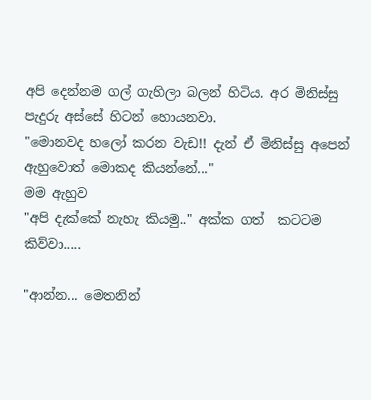අපි දෙන්නම ගල් ගැහිලා බලන් හිටිය. අර මිනිස්සු පැදුරු අස්සේ හිටන් හොයනවා.
"මොනවද හලෝ කරන වැඩ!! දැන් ඒ මිනිස්සු අපෙන් ඇහුවොත් මොකද කියන්නේ..."
මම ඇහුව
"අපි දැක්කේ නැහැ කියමු.." අක්ක ගත්  කටටම කිව්වා.....

"ආන්න... මෙතනින්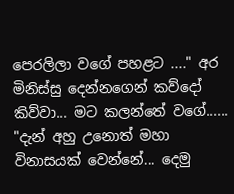පෙරලිලා වගේ පහළට ...." අර මිනිස්සු දෙන්නගෙන් කව්දෝ කිව්වා... මට කලන්තේ වගේ......
"දැන් අහු උනොත් මහා විනාසයක් වෙන්නේ... දෙමු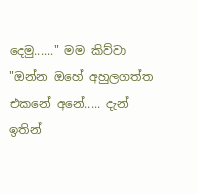දෙමු......" මම කිව්වා
"ඔන්න ඔහේ අහුලගත්ත එකනේ අනේ..... දැන් ඉතින්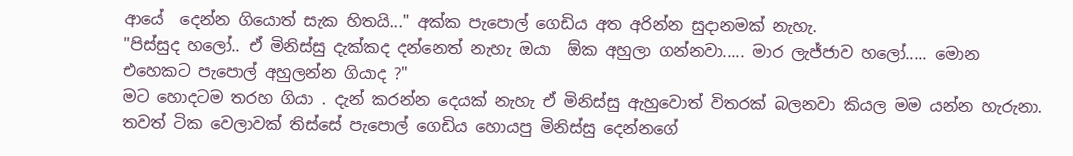ආයේ  දෙන්න ගියොත් සැක හිතයි..." අක්ක පැපොල් ගෙඩිය අත අරින්න සුදානමක් නැහැ.
"පිස්සුද හලෝ.. ඒ මිනිස්සු දැක්කද දන්නෙත් නැහැ ඔයා  ඕක අහුලා ගන්නවා..... මාර ලැජ්ජාව හලෝ..... මොන එහෙකට පැපොල් අහුලන්න ගියාද ?"
මට හොදටම තරහ ගියා . දැන් කරන්න දෙයක් නැහැ ඒ මිනිස්සු ඇහුවොත් විතරක් බලනවා කියල මම යන්න හැරුනා.
තවත් ටික වෙලාවක් තිස්සේ පැපොල් ගෙඩිය හොයපු මිනිස්සු දෙන්නගේ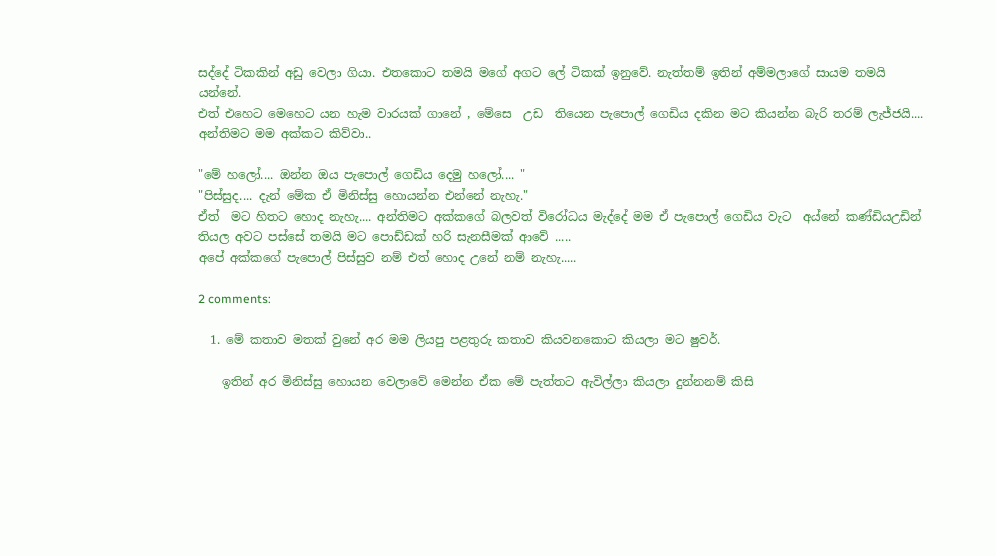සද්දේ ටිකකින් අඩු වෙලා ගියා. එතකොට තමයි මගේ අගට ලේ ටිකක් ඉනුවේ. නැත්තම් ඉතින් අම්මලාගේ සායම තමයි යන්නේ.
එත් එහෙට මෙහෙට යන හැම වාරයක් ගානේ , මේසෙ  උඩ  තියෙන පැපොල් ගෙඩිය දකින මට කියන්න බැරි තරම් ලැජ්ජයි.... අන්තිමට මම අක්කට කිව්වා..

"මේ හලෝ.... ඔන්න ඔය පැපොල් ගෙඩිය දෙමු හලෝ.... "
"පිස්සුද.... දැන් මේක ඒ මිනිස්සු හොයන්න එන්නේ නැහැ."
ඒත්  මට හිතට හොද නැහැ.... අන්තිමට අක්කගේ බලවත් විරෝධය මැද්දේ මම ඒ පැපොල් ගෙඩිය වැට  අය්නේ කණ්ඩියඋඩින් තියල අවට පස්සේ තමයි මට පොඩ්ඩක් හරි සැනසීමක් ආවේ .....
අපේ අක්කගේ පැපොල් පිස්සුව නම් එත් හොද උනේ නම් නැහැ.....

2 comments:

  1. මේ කතාව මතක් වුනේ අර මම ලියපු පළතුරු කතාව කියවනකොට කියලා මට ෂුවර්.

    ඉතින් අර මිනිස්සු හොයන වෙලාවේ මෙන්න ඒක මේ පැත්තට ඇවිල්ලා කියලා දුන්නනම් කිසි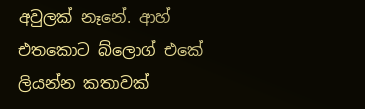අවුලක් නෑනේ. ආහ් එතකොට බ්ලොග් එකේ ලියන්න කතාවක්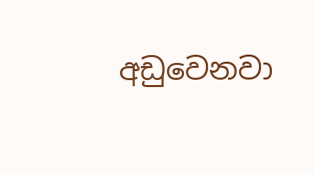අඩුවෙනවා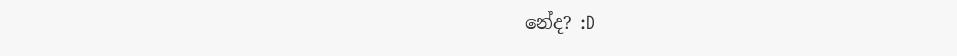නේද? :D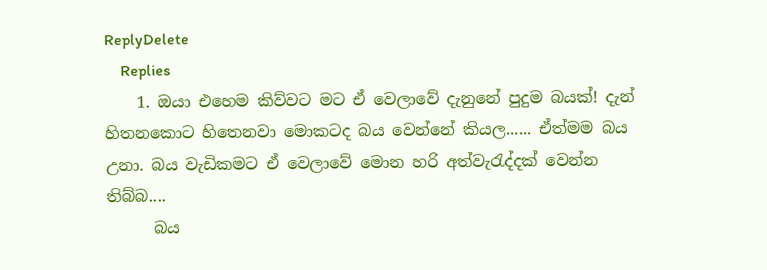ReplyDelete
    Replies
    1. ඔයා එහෙම කිව්වට මට ඒ වෙලාවේ දැනුනේ පුදුම බයක්! දැන් හිතනකොට හිතෙනවා මොකටද බය වෙන්නේ කියල...... ඒත්මම බය උනා. බය වැඩිකමට ඒ වෙලාවේ මොන හරි අත්වැරැද්දක් වෙන්න තිබ්බ....
      බය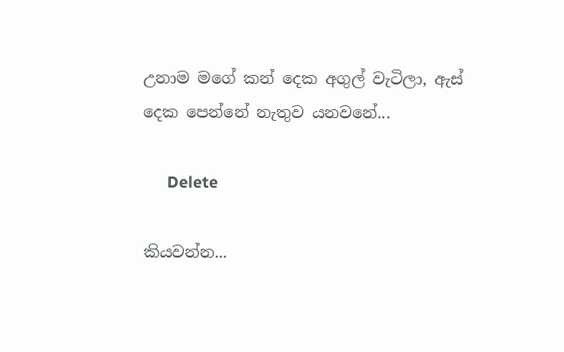උනාම මගේ කන් දෙක අගුල් වැටිලා, ඇස් දෙක පෙන්නේ නැතුව යනවනේ...

      Delete

කියවන්න...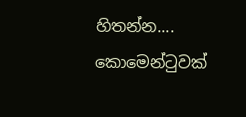හිතන්න.... කොමෙන්ටුවක්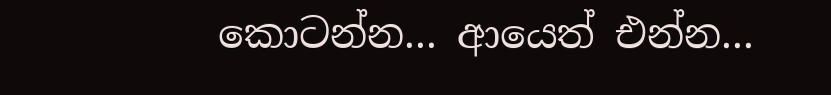කොටන්න... ආයෙත් එන්න...